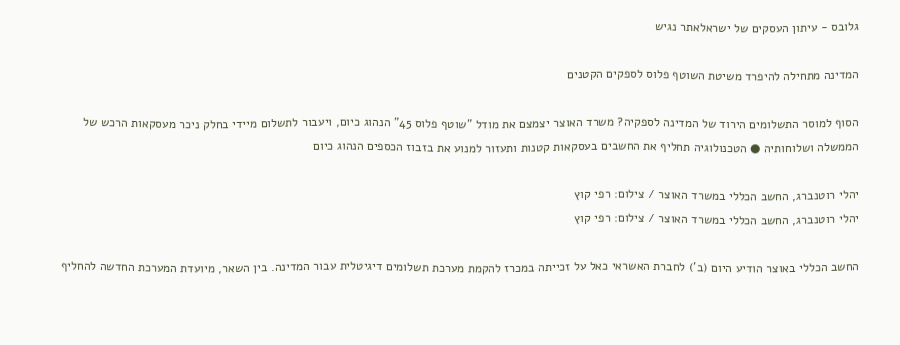גלובס - עיתון העסקים של ישראלאתר נגיש

המדינה מתחילה להיפרד משיטת השוטף פלוס לספקים הקטנים

הסוף למוסר התשלומים הירוד של המדינה לספקיה? משרד האוצר יצמצם את מודל "שוטף פלוס 45" הנהוג כיום, ויעבור לתשלום מיידי בחלק ניכר מעסקאות הרכש של הממשלה ושלוחותיה ● הטכנולוגיה תחליף את החשבים בעסקאות קטנות ותעזור למנוע את בזבוז הכספים הנהוג כיום

יהלי רוטנברג, החשב הכללי במשרד האוצר / צילום: רפי קוץ
יהלי רוטנברג, החשב הכללי במשרד האוצר / צילום: רפי קוץ

החשב הכללי באוצר הודיע היום (ב') לחברת האשראי כאל על זכייתה במכרז להקמת מערכת תשלומים דיגיטלית עבור המדינה. בין השאר, מיועדת המערכת החדשה להחליף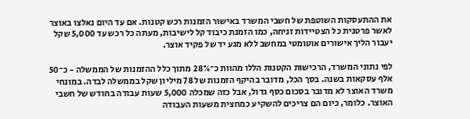את ההתעסקות השוטפת של חשבי המשרד באישור הזמנות רכש קטנות. אם עד היום נאלצו באוצר לאשר פרטנית כל הצטיידות זניחה, כמו הזמנת כיבוד קל לישיבות, מעתה כל רכש עד 5,000 שקל יעבור הליך אישורים אוטומטי במחשב ללא מגע יד של פקיד אוצר.

לפי נתוני המשרד, הרכישות הקטנות הללו מהוות כ־28% מתוך כלל ההזמנות של הממשלה - כ־50 אלף עסקאות בשנה. בסך הכל, מדובר בהיקף הזמנות של 78 מיליון שקל בממשלה לבדה. במונחי משרד האוצר לא מדובר בסכום כסף גדול, אבל כזה שמכלה 5,000 שעות עבודה בחודש של חשבי האוצר. כלומר, כיום הם צריכים להשקיע כמחצית משעות העבודה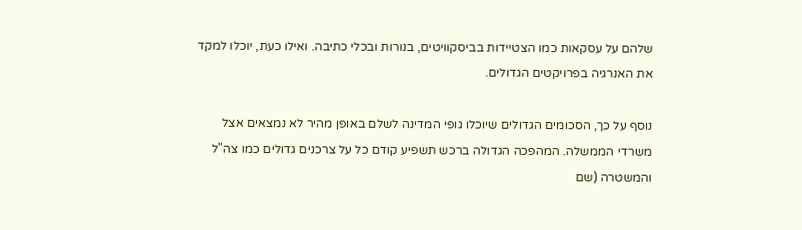שלהם על עסקאות כמו הצטיידות בביסקוויטים, בנורות ובכלי כתיבה. ואילו כעת, יוכלו למקד את האנרגיה בפרויקטים הגדולים.

נוסף על כך, הסכומים הגדולים שיוכלו גופי המדינה לשלם באופן מהיר לא נמצאים אצל משרדי הממשלה. המהפכה הגדולה ברכש תשפיע קודם כל על צרכנים גדולים כמו צה"ל והמשטרה (שם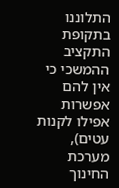התלוננו בתקופת התקציב ההמשכי כי אין להם אפשרות אפילו לקנות עטים), מערכת החינוך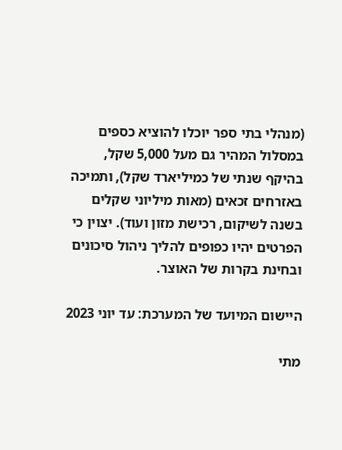(מנהלי בתי ספר יוכלו להוציא כספים במסלול המהיר גם מעל 5,000 שקל, בהיקף שנתי של כמיליארד שקל), ותמיכה באזרחים זכאים (מאות מיליוני שקלים בשנה לשיקום, רכישת מזון ועוד). יצוין כי הפרטים יהיו כפופים להליך ניהול סיכונים ובחינת בקרות של האוצר.

היישום המיועד של המערכת: עד יוני 2023

מתי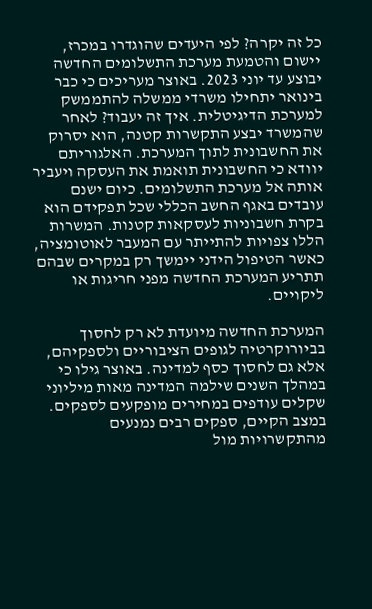כל זה יקרה? לפי היעדים שהוגדרו במכרז, יישום והטמעת מערכת התשלומים החדשה יבוצע עד יוני 2023. באוצר מעריכים כי כבר בינואר יתחילו משרדי ממשלה להתממשק למערכת הדיגיטלית. איך זה יעבוד? לאחר שהמשרד יבצע התקשרות קטנה, הוא יסרוק את החשבונית לתוך המערכת. האלגוריתם יוודא כי החשבונית תואמת את העסקה ויעביר אותה אל מערכת התשלומים. כיום ישנם עובדים באגף החשב הכללי שכל תפקידם הוא בקרת חשבוניות לעסקאות קטנות. המשרות הללו צפויות להתייתר עם המעבר לאוטומציה, כאשר הטיפול הידני יימשך רק במקרים שבהם תתריע המערכת החדשה מפני חריגות או ליקויים.

המערכת החדשה מיועדת לא רק לחסוך בביורוקרטיה לגופים הציבוריים ולספקיהם, אלא גם לחסוך כסף למדינה. באוצר גילו כי במהלך השנים שילמה המדינה מאות מיליוני שקלים עודפים במחירים מופקעים לספקים. במצב הקיים, ספקים רבים נמנעים מהתקשרויות מול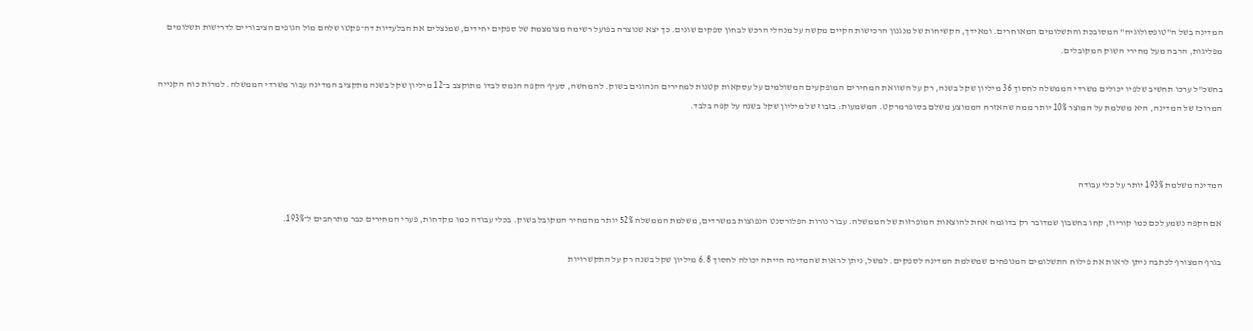המדינה בשל ה"טופסולוגיה" המסובכת והתשלומים המאוחרים. ומאידך, הקשיחות של מנגנון הרכישות הקיים מקשה על מנהלי הרכש לבחון ספקים שונים. כך יצא שנוצרה בפועל רשימה מצומצמת של ספקים יחידים, שמנצלים את הבלעדיות דה־פקטו שלהם מול הגופים הציבוריים לדרישות תשלומים מפליגות, הרבה מעל מחירי השוק המקובלים.

בחשכ"ל ערכו תחשיב שלפיו יכולים משרדי הממשלה לחסוך 36 מיליון שקל בשנה, רק על השוואת המחירים המופקעים המשולמים על עסקאות קטנות למחירים הנהוגים בשוק. להמחשה, סעיף הקפה הנמס לבדו מתוקצב ב־12 מיליון שקל בשנה מתקציב המדינה עבור משרדי הממשלה. למרות כוח הקנייה המרוכז של המדינה, היא משלמת על המוצר 10% יותר ממה שהאזרח הממוצע משלם בסופרמרקט. המשמעות: בזבוז של מיליון שקל בשנה על קפה בלבד.



המדינה משלמת 193% יותר על כלי עבודה

אם הקפה נשמע לכם כמו קוריוז, קחו בחשבון שמדובר רק בדוגמה אחת להוצאות המופרזות של הממשלה. עבור נורות הפלורסנט הנפוצות במשרדים, משלמת הממשלה 52% יותר מהמחיר המקובל בשוק. בכלי עבודה כמו מקדחות, פערי המחירים כבר מתרחבים ל־193%.

בגרף המצורף לכתבה ניתן לראות את פילוח התשלומים המנופחים שמשלמת המדינה לספקים. למשל, ניתן לראות שהמדינה הייתה יכולה לחסוך 6.8 מיליון שקל בשנה רק על התקשרויות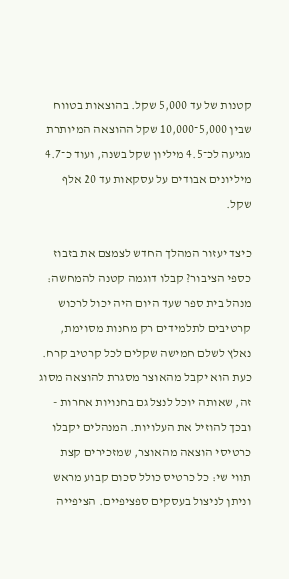קטנות של עד 5,000 שקל. בהוצאות בטווח שבין 5,000־10,000 שקל ההוצאה המיותרת מגיעה לכ־4.5 מיליון שקל בשנה, ועוד כ־4.7 מיליונים אבודים על עסקאות עד 20 אלף שקל.

כיצד יעזור המהלך החדש לצמצם את בזבוז כספי הציבור? קבלו דוגמה קטנה להמחשה: מנהל בית ספר שעד היום היה יכול לרכוש קרטיבים לתלמידים רק מחנות מסוימת, נאלץ לשלם חמישה שקלים לכל קרטיב קרח. כעת הוא יקבל מהאוצר מסגרת להוצאה מסוג זה, שאותה יוכל לנצל גם בחנויות אחרות - ובכך להוזיל את העלויות. המנהלים יקבלו כרטיסי הוצאה מהאוצר, שמזכירים קצת תווי שי: כל כרטיס כולל סכום קבוע מראש וניתן לניצול בעסקים ספציפיים. הציפייה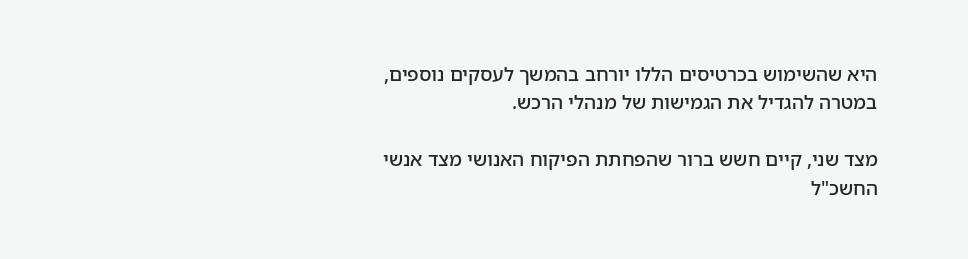היא שהשימוש בכרטיסים הללו יורחב בהמשך לעסקים נוספים, במטרה להגדיל את הגמישות של מנהלי הרכש.

מצד שני, קיים חשש ברור שהפחתת הפיקוח האנושי מצד אנשי החשכ"ל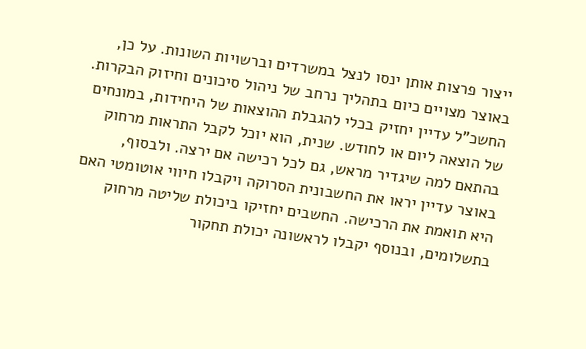ייצור פרצות אותן ינסו לנצל במשרדים וברשויות השונות. על כן, באוצר מצויים כיום בתהליך נרחב של ניהול סיכונים וחיזוק הבקרות. החשכ"ל עדיין יחזיק בכלי להגבלת ההוצאות של היחידות, במונחים של הוצאה ליום או לחודש. שנית, הוא יוכל לקבל התראות מרחוק בהתאם למה שיגדיר מראש, גם לכל רכישה אם ירצה. ולבסוף, באוצר עדיין יראו את החשבונית הסרוקה ויקבלו חיווי אוטומטי האם היא תואמת את הרכישה. החשבים יחזיקו ביכולת שליטה מרחוק בתשלומים, ובנוסף יקבלו לראשונה יכולת תחקור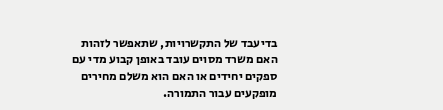בדיעבד של התקשרויות, שתאפשר לזהות האם משרד מסוים עובד באופן קבוע מדי עם ספקים יחידים או האם הוא משלם מחירים מופקעים עבור התמורה.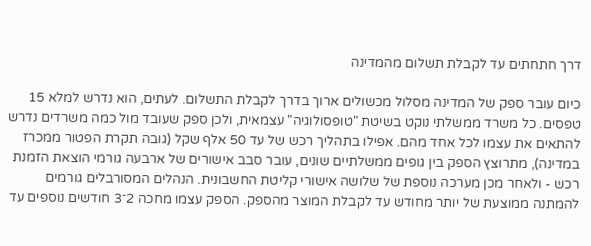דרך חתחתים עד לקבלת תשלום מהמדינה

כיום עובר ספק של המדינה מסלול מכשולים ארוך בדרך לקבלת התשלום. לעתים, הוא נדרש למלא 15 טפסים. כל משרד ממשלתי נוקט בשיטת "טופסולוגיה" עצמאית, ולכן ספק שעובד מול כמה משרדים נדרש להתאים את עצמו לכל אחד מהם. אפילו בתהליך רכש של עד 50 אלף שקל (גובה תקרת הפטור ממכרז במדינה), מתרוצץ הספק בין גופים ממשלתיים שונים, עובר סבב אישורים של ארבעה גורמי הוצאת הזמנת רכש - ולאחר מכן מערכה נוספת של שלושה אישורי קליטת החשבונית. הנהלים המסורבלים גורמים להמתנה ממוצעת של יותר מחודש עד לקבלת המוצר מהספק. הספק עצמו מחכה 2־3 חודשים נוספים עד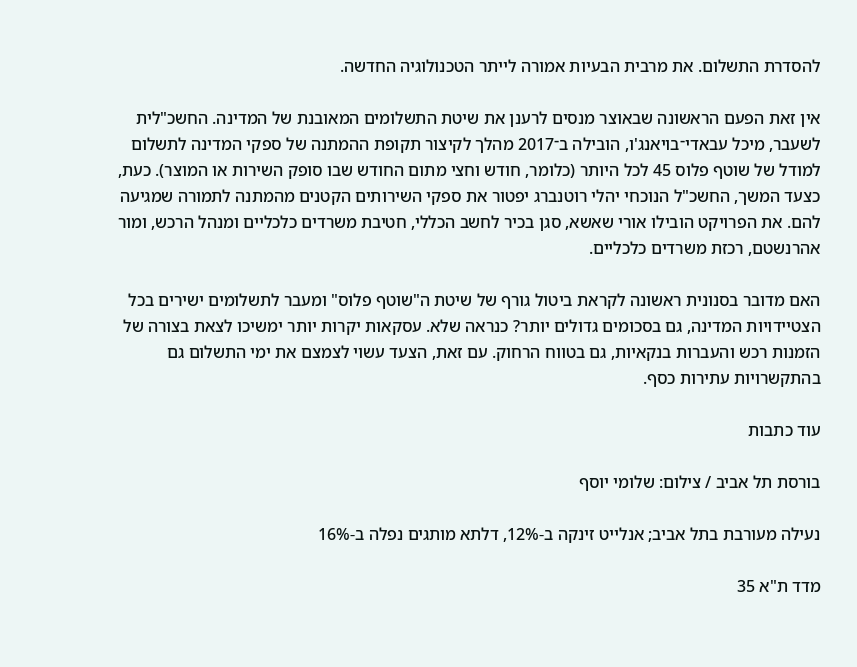להסדרת התשלום. את מרבית הבעיות אמורה לייתר הטכנולוגיה החדשה.

אין זאת הפעם הראשונה שבאוצר מנסים לרענן את שיטת התשלומים המאובנת של המדינה. החשכ"לית לשעבר, מיכל עבאדי־בויאנג'ו, הובילה ב־2017 מהלך לקיצור תקופת ההמתנה של ספקי המדינה לתשלום למודל של שוטף פלוס 45 לכל היותר (כלומר, חודש וחצי מתום החודש שבו סופק השירות או המוצר). כעת, כצעד המשך, החשכ"ל הנוכחי יהלי רוטנברג יפטור את ספקי השירותים הקטנים מהמתנה לתמורה שמגיעה להם. את הפרויקט הובילו אורי שאשא, סגן בכיר לחשב הכללי, חטיבת משרדים כלכליים ומנהל הרכש, ומור אהרנשטם, רכזת משרדים כלכליים.

האם מדובר בסנונית ראשונה לקראת ביטול גורף של שיטת ה"שוטף פלוס" ומעבר לתשלומים ישירים בכל הצטיידויות המדינה, גם בסכומים גדולים יותר? כנראה שלא. עסקאות יקרות יותר ימשיכו לצאת בצורה של הזמנות רכש והעברות בנקאיות, גם בטווח הרחוק. עם זאת, הצעד עשוי לצמצם את ימי התשלום גם בהתקשרויות עתירות כסף.

עוד כתבות

בורסת תל אביב / צילום: שלומי יוסף

נעילה מעורבת בתל אביב; אנלייט זינקה ב-12%, דלתא מותגים נפלה ב-16%

מדד ת"א 35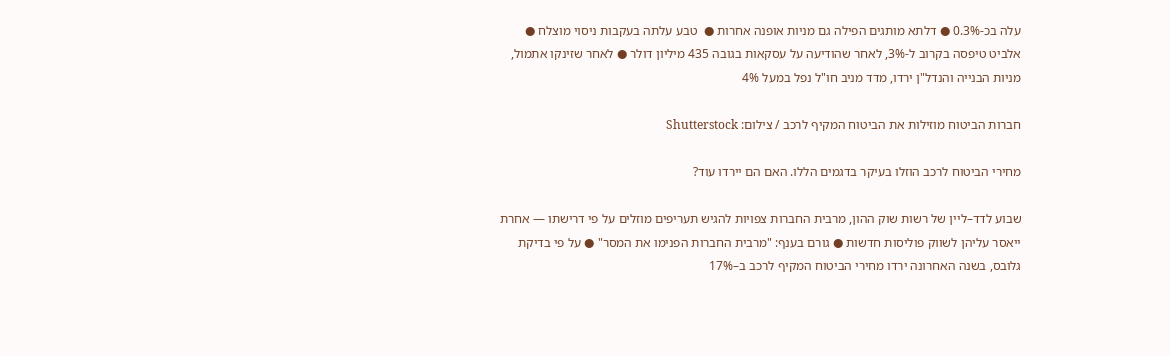עלה בכ-0.3% ● דלתא מותגים הפילה גם מניות אופנה אחרות ●  טבע עלתה בעקבות ניסוי מוצלח ● אלביט טיפסה בקרוב ל-3%, לאחר שהודיעה על עסקאות בגובה 435 מיליון דולר ● לאחר שזינקו אתמול, מניות הבנייה והנדל"ן ירדו, מדד מניב חו"ל נפל במעל 4%

חברות הביטוח מוזילות את הביטוח המקיף לרכב / צילום: Shutterstock

מחירי הביטוח לרכב הוזלו בעיקר בדגמים הללו. האם הם יירדו עוד?

שבוע לדד–ליין של רשות שוק ההון, מרבית החברות צפויות להגיש תעריפים מוזלים על פי דרישתו — אחרת ייאסר עליהן לשווק פוליסות חדשות ● גורם בענף: "מרבית החברות הפנימו את המסר" ● על פי בדיקת גלובס, בשנה האחרונה ירדו מחירי הביטוח המקיף לרכב ב–17%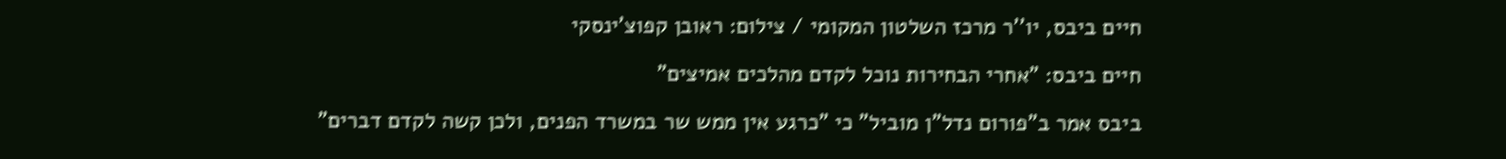חיים ביבס, יו''ר מרכז השלטון המקומי / צילום: ראובן קפוצ'ינסקי

חיים ביבס: "אחרי הבחירות נוכל לקדם מהלכים אמיצים"

ביבס אמר ב"פורום נדל"ן מוביל" כי "כרגע אין ממש שר במשרד הפנים, ולכן קשה לקדם דברים"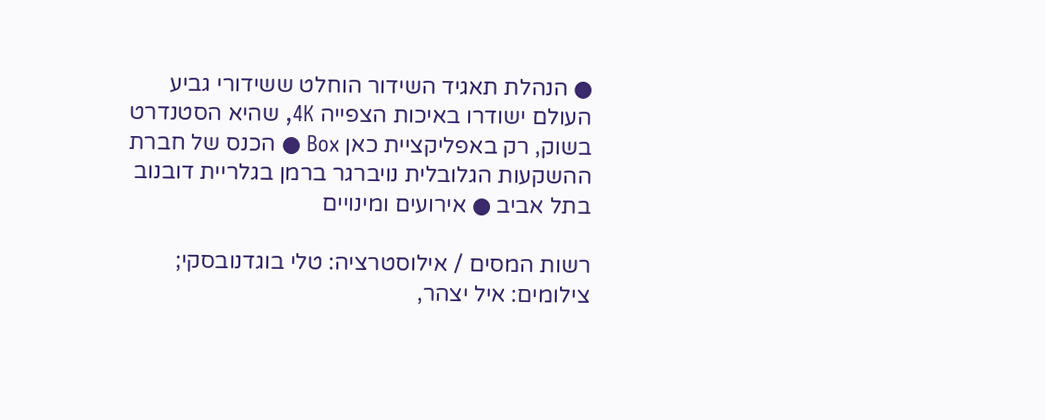● הנהלת תאגיד השידור הוחלט ששידורי גביע העולם ישודרו באיכות הצפייה 4K, שהיא הסטנדרט בשוק, רק באפליקציית כאן Box ● הכנס של חברת ההשקעות הגלובלית נויברגר ברמן בגלריית דובנוב בתל אביב ● אירועים ומינויים

רשות המסים / אילוסטרציה: טלי בוגדנובסקי; צילומים: איל יצהר,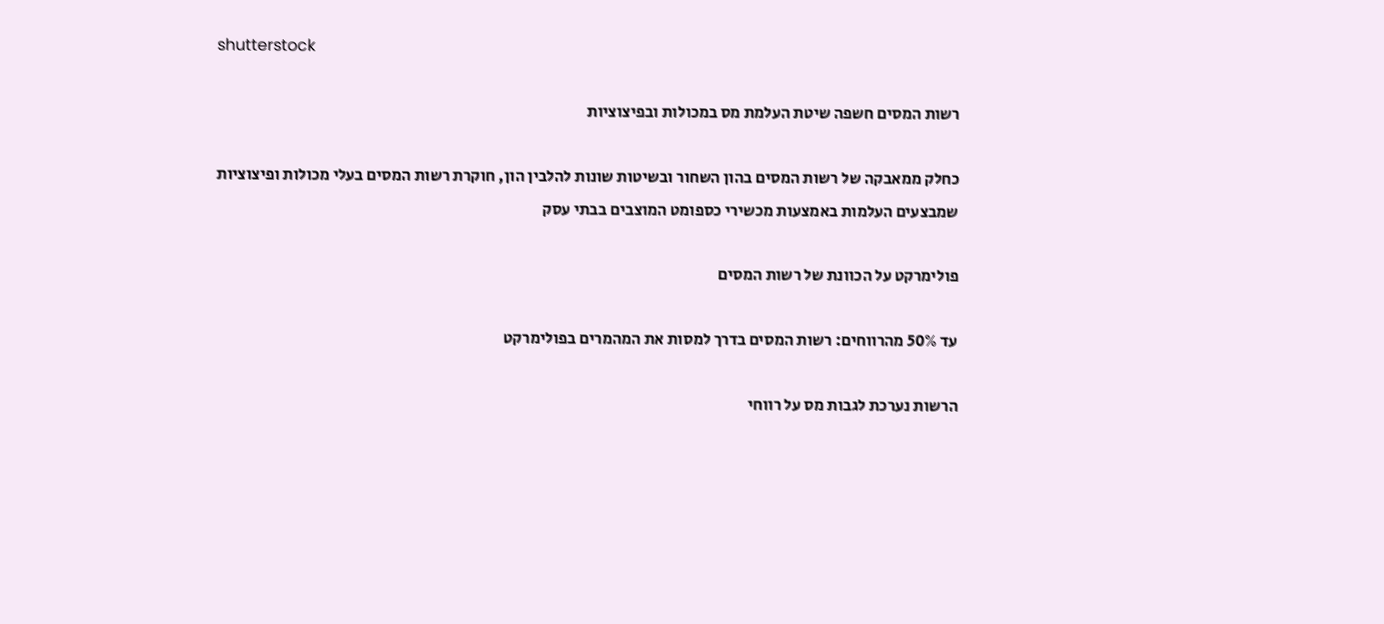shutterstock

רשות המסים חשפה שיטת העלמת מס במכולות ובפיצוציות

כחלק ממאבקה של רשות המסים בהון השחור ובשיטות שונות להלבין הון, חוקרת רשות המסים בעלי מכולות ופיצוציות שמבצעים העלמות באמצעות מכשירי כספומט המוצבים בבתי עסק

פולימרקט על הכוונת של רשות המסים

עד 50% מהרווחים: רשות המסים בדרך למסות את המהמרים בפולימרקט

הרשות נערכת לגבות מס על רווחי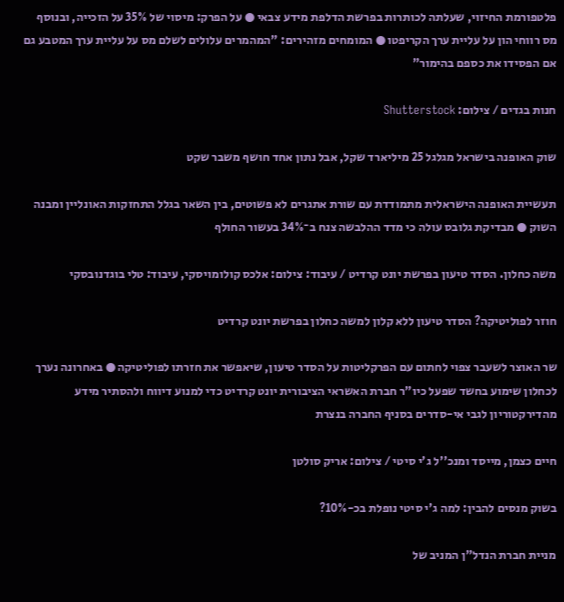פלטפורמת החיזוי, שעלתה לכותרות בפרשת הדלפת מידע צבאי ● על הפרק: מיסוי של 35% על הזכייה, ובנוסף מס רווחי הון על עליית ערך הקריפטו ● המומחים מזהירים: "המהמרים עלולים לשלם מס על עליית ערך המטבע גם אם הפסידו את כספם בהימור"

חנות בגדים / צילום: Shutterstock

שוק האופנה בישראל מגלגל 25 מיליארד שקל, אבל נתון אחד חושף משבר שקט

תעשיית האופנה הישראלית מתמודדת עם שורת אתגרים לא פשוטים, בין השאר בגלל התחזקות האונליין ומבנה השוק ● מבדיקת גלובס עולה כי מדד ההלבשה צנח ב־34% בעשור החולף

משה כחלון. הסדר טיעון בפרשת יונט קרדיט / עיבוד: צילום: אלכס קולומויסקי, עיבוד: טלי בוגדנובסקי

חוזר לפוליטיקה? הסדר טיעון ללא קלון למשה כחלון בפרשת יונט קרדיט

שר האוצר לשעבר צפוי לחתום עם הפרקליטות על הסדר טיעון, שיאפשר את חזרתו לפוליטיקה ● באחרונה נערך לכחלון שימוע בחשד שפעל כיו"ר חברת האשראי הציבורית יונט קרדיט כדי למנוע דיווח ולהסתיר מידע מהדירקטוריון לגבי אי-סדרים בסניף החברה בנצרת

חיים כצמן, מייסד ומנכ''ל ג'י סיטי / צילום: אריק סולטן

בשוק מנסים להבין: למה ג'י סיטי נופלת בכ-10%?

מניית חברת הנדל"ן המניב של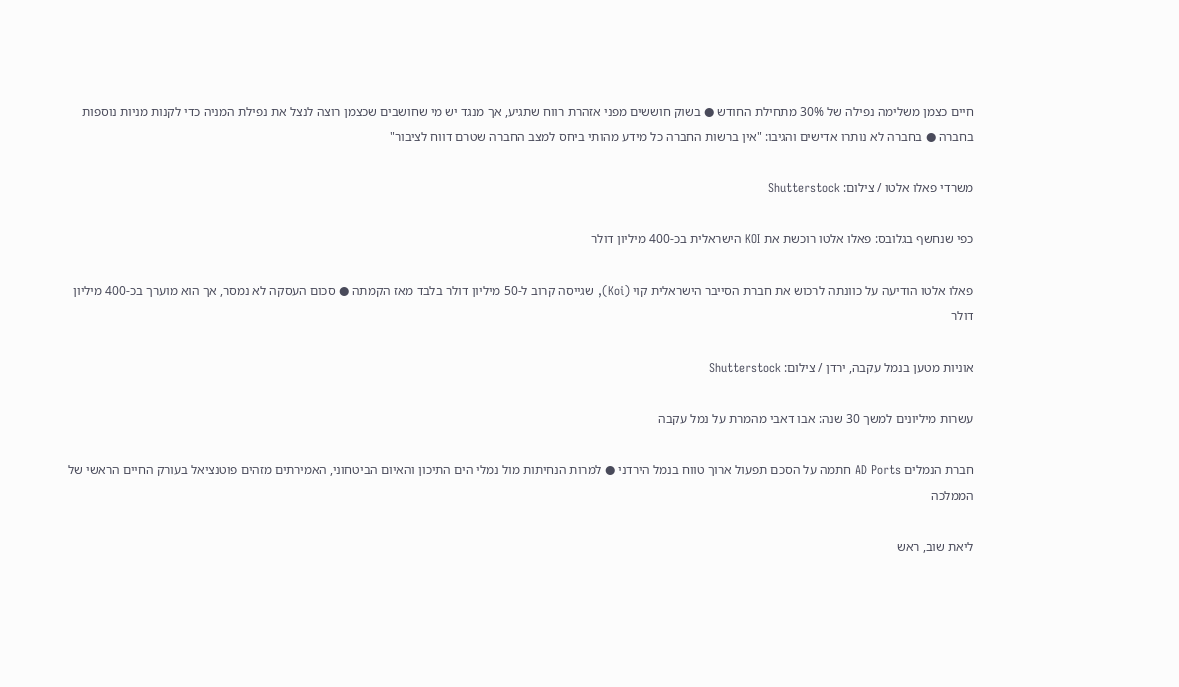חיים כצמן משלימה נפילה של 30% מתחילת החודש ● בשוק חוששים מפני אזהרת רווח שתגיע, אך מנגד יש מי שחושבים שכצמן רוצה לנצל את נפילת המניה כדי לקנות מניות נוספות בחברה ● בחברה לא נותרו אדישים והגיבו: "אין ברשות החברה כל מידע מהותי ביחס למצב החברה שטרם דווח לציבור"

משרדי פאלו אלטו / צילום: Shutterstock

כפי שנחשף בגלובס: פאלו אלטו רוכשת את KOI הישראלית בכ-400 מיליון דולר

פאלו אלטו הודיעה על כוונתה לרכוש את חברת הסייבר הישראלית קוי (Koi), שגייסה קרוב ל-50 מיליון דולר בלבד מאז הקמתה ● סכום העסקה לא נמסר, אך הוא מוערך בכ-400 מיליון דולר

אוניות מטען בנמל עקבה, ירדן / צילום: Shutterstock

עשרות מיליונים למשך 30 שנה: אבו דאבי מהמרת על נמל עקבה

חברת הנמלים AD Ports חתמה על הסכם תפעול ארוך טווח בנמל הירדני ● למרות הנחיתות מול נמלי הים התיכון והאיום הביטחוני, האמירתים מזהים פוטנציאל בעורק החיים הראשי של הממלכה

ליאת שוב, ראש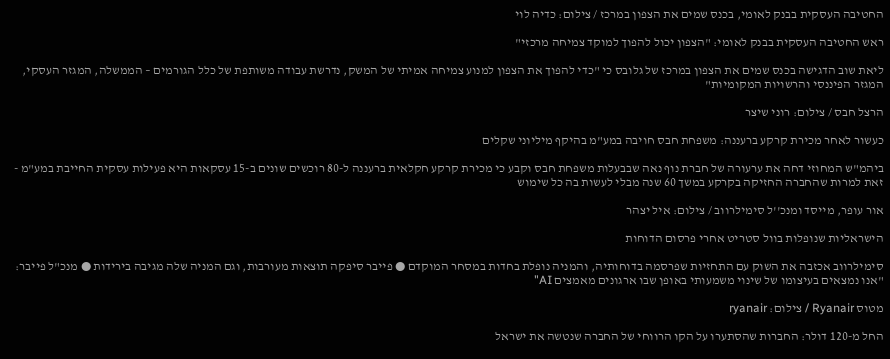החטיבה העסקית בבנק לאומי, בכנס שמים את הצפון במרכז / צילום: כדיה לוי

ראש החטיבה העסקית בבנק לאומי: "הצפון יכול להפוך למוקד צמיחה מרכזי"

ליאת שוב הדגישה בכנס שמים את הצפון במרכז של גלובס כי "כדי להפוך את הצפון למנוע צמיחה אמיתי של המשק, נדרשת עבודה משותפת של כלל הגורמים – הממשלה, המגזר העסקי, המגזר הפיננסי והרשויות המקומיות"

הרצל חבס / צילום: רוני שיצר

כעשור לאחר מכירת קרקע ברעננה: משפחת חבס חויבה במע"מ בהיקף מיליוני שקלים

ביהמ"ש המחוזי דחה את ערעורה של חברת נוף נאה שבבעלות משפחת חבס וקבע כי מכירת קרקע חקלאית ברעננה ל-80 רוכשים שונים ב-15 עסקאות היא פעילות עסקית החייבת במע"מ - זאת למרות שהחברה החזיקה בקרקע במשך 60 שנה מבלי לעשות בה כל שימוש

אור עופר, מייסד ומנכ''ל סימילרווב / צילום: איל יצהר

הישראליות שנופלות בוול סטריט אחרי פרסום הדוחות

סימילרווב אכזבה את השוק עם התחזיות שפרסמה בדוחותיה, והמניה נופלת בחדות במסחר המוקדם ● פייבר סיפקה תוצאות מעורבות, וגם המניה שלה מגיבה בירידות ● מנכ"ל פייבר: "אנו נמצאים בעיצומו של שינוי משמעותי באופן שבו ארגונים מאמצים AI"

מטוס Ryanair / צילום: ryanair

החל מ-120 דולר: החברות שהסתערו על הקו הרווחי של החברה שנטשה את ישראל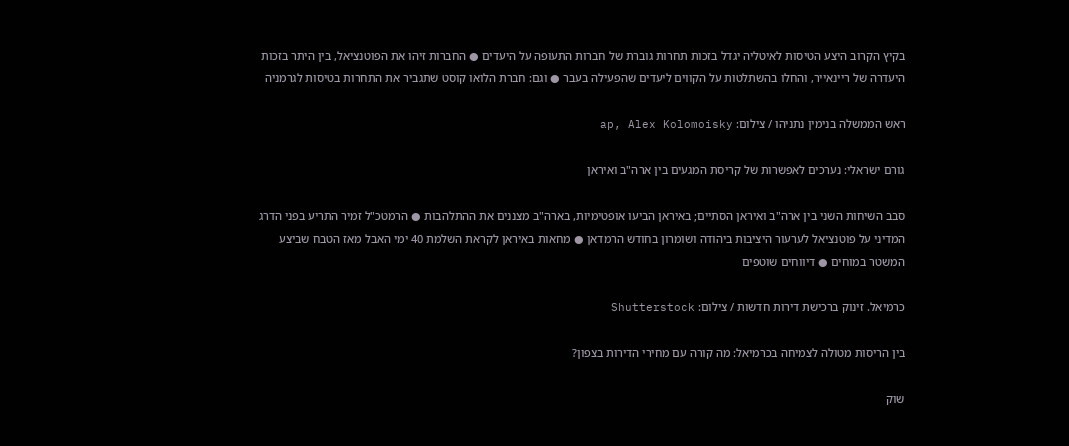בקיץ הקרוב היצע הטיסות לאיטליה יגדל בזכות תחרות גוברת של חברות התעופה על היעדים ● החברות זיהו את הפוטנציאל, בין היתר בזכות היעדרה של ריינאייר, והחלו בהשתלטות על הקווים ליעדים שהפעילה בעבר ● וגם: חברת הלואו קוסט שתגביר את התחרות בטיסות לגרמניה

ראש הממשלה בנימין נתניהו / צילום: ap, Alex Kolomoisky

גורם ישראלי: נערכים לאפשרות של קריסת המגעים בין ארה"ב ואיראן

סבב השיחות השני בין ארה"ב ואיראן הסתיים; באיראן הביעו אופטימיות, בארה"ב מצננים את ההתלהבות ● הרמטכ"ל זמיר התריע בפני הדרג המדיני על פוטנציאל לערעור היציבות ביהודה ושומרון בחודש הרמדאן ● מחאות באיראן לקראת השלמת 40 ימי האבל מאז הטבח שביצע המשטר במוחים ● דיווחים שוטפים

כרמיאל. זינוק ברכישת דירות חדשות / צילום: Shutterstock

בין הריסות מטולה לצמיחה בכרמיאל: מה קורה עם מחירי הדירות בצפון?

שוק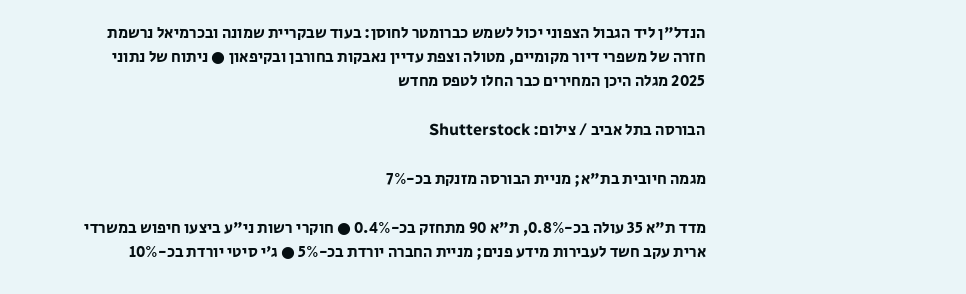הנדל"ן ליד הגבול הצפוני יכול לשמש כברומטר לחוסן: בעוד שבקריית שמונה ובכרמיאל נרשמת חזרה של משפרי דיור מקומיים, מטולה וצפת עדיין נאבקות בחורבן ובקיפאון ● ניתוח של נתוני 2025 מגלה היכן המחירים כבר החלו לטפס מחדש

הבורסה בתל אביב / צילום: Shutterstock

מגמה חיובית בת"א; מניית הבורסה מזנקת בכ-7%

מדד ת"א 35 עולה בכ-0.8%, ת"א 90 מתחזק בכ-0.4% ● חוקרי רשות ני"ע ביצעו חיפוש במשרדי ארית עקב חשד לעבירות מידע פנים; מניית החברה יורדת בכ-5% ● ג'י סיטי יורדת בכ-10%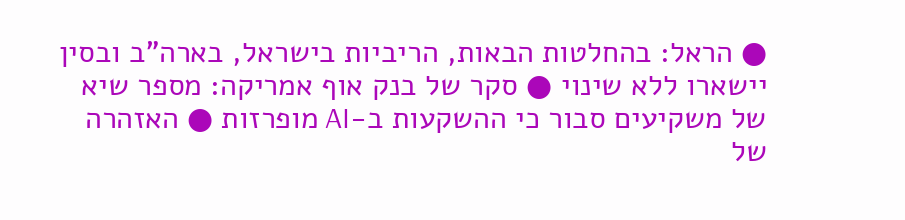● הראל: בהחלטות הבאות, הריביות בישראל, בארה"ב ובסין יישארו ללא שינוי ● סקר של בנק אוף אמריקה: מספר שיא של משקיעים סבור כי ההשקעות ב-AI מופרזות ● האזהרה של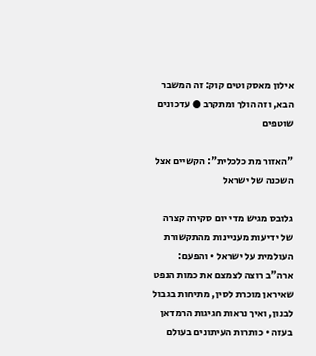אילון מאסק וטים קוק: זה המשבר הבא, וזה הולך ומתקרב ● עדכונים שוטפים

"האזור מת כלכלית": הקשיים אצל השכנה של ישראל

גלובס מגיש מדי יום סקירה קצרה של ידיעות מעניינות מהתקשורת העולמית על ישראל • והפעם: ארה"ב רוצה לצמצם את כמות הנפט שאיראן מוכרת לסין, מתיחות בגבול לבנון, ואיך נראות חגיגות הרמדאן בעזה • כותרות העיתונים בעולם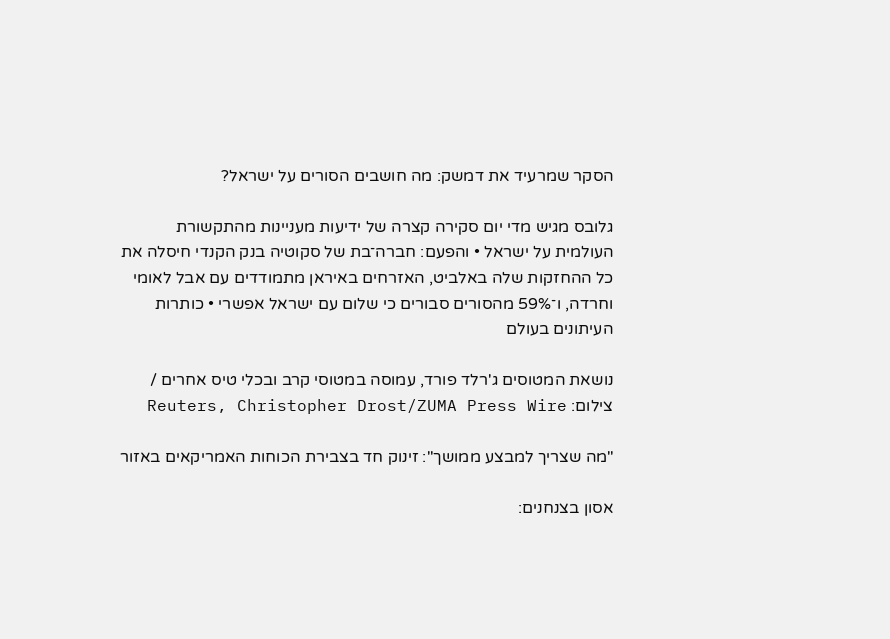הסקר שמרעיד את דמשק: מה חושבים הסורים על ישראל?

גלובס מגיש מדי יום סקירה קצרה של ידיעות מעניינות מהתקשורת העולמית על ישראל • והפעם: חברה־בת של סקוטיה בנק הקנדי חיסלה את כל ההחזקות שלה באלביט, האזרחים באיראן מתמודדים עם אבל לאומי וחרדה, ו־59% מהסורים סבורים כי שלום עם ישראל אפשרי • כותרות העיתונים בעולם

נושאת המטוסים ג'רלד פורד, עמוסה במטוסי קרב ובכלי טיס אחרים / צילום: Reuters, Christopher Drost/ZUMA Press Wire

"מה שצריך למבצע ממושך": זינוק חד בצבירת הכוחות האמריקאים באזור

אסון בצנחנים: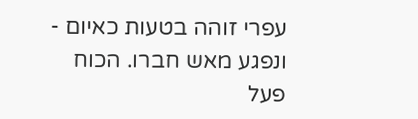עפרי זוהה בטעות כאיום - ונפגע מאש חברו. הכוח פעל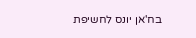בח'אן יונס לחשיפת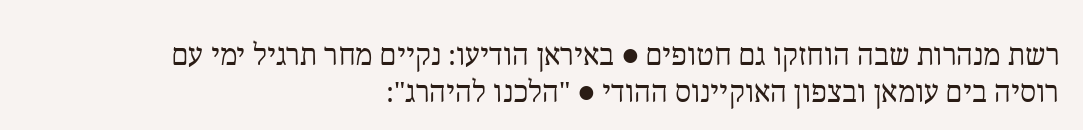רשת מנהרות שבה הוחזקו גם חטופים ● באיראן הודיעו: נקיים מחר תרגיל ימי עם רוסיה בים עומאן ובצפון האוקיינוס ההודי ● "הלכנו להיהרג":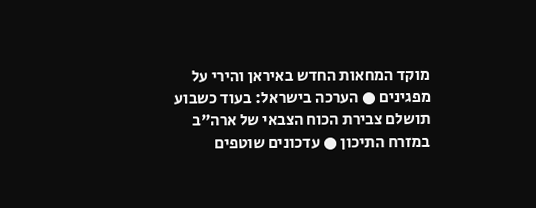מוקד המחאות החדש באיראן והירי על מפגינים ● הערכה בישראל: בעוד כשבוע תושלם צבירת הכוח הצבאי של ארה"ב במזרח התיכון ● עדכונים שוטפים